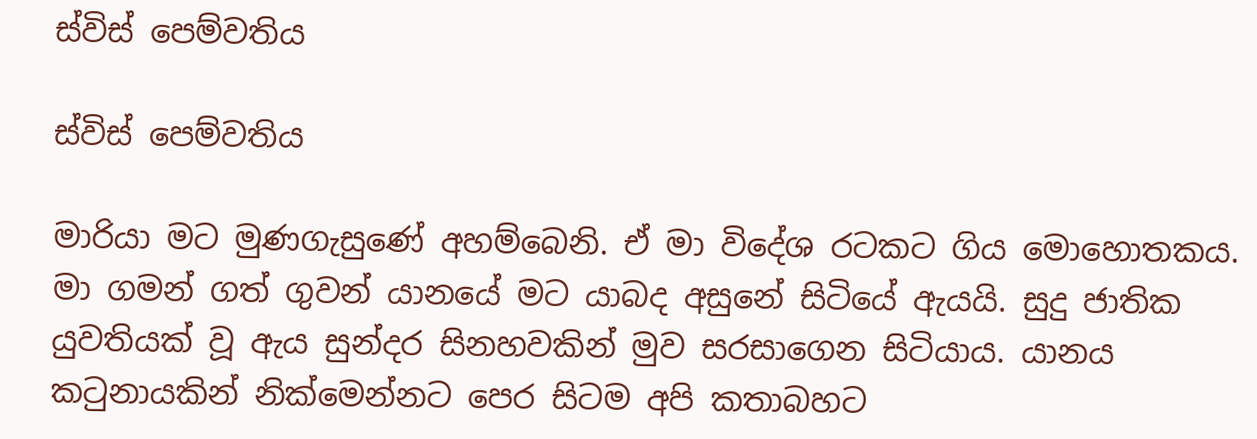ස්විස් පෙම්වතිය

ස්විස් පෙම්වතිය

මාරියා මට මුණගැසුණේ අහම්බෙනි. ඒ මා විදේශ රටකට ගිය මොහොතකය. මා ගමන් ගත් ගුවන් යානයේ මට යාබද අසුනේ සිටියේ ඇයයි. සුදු ජාතික යුවතියක් වූ ඇය සුන්දර සිනහවකින් මුව සරසාගෙන සිටියාය. යානය කටුනායකින් නික්මෙන්නට පෙර සිටම අපි කතාබහට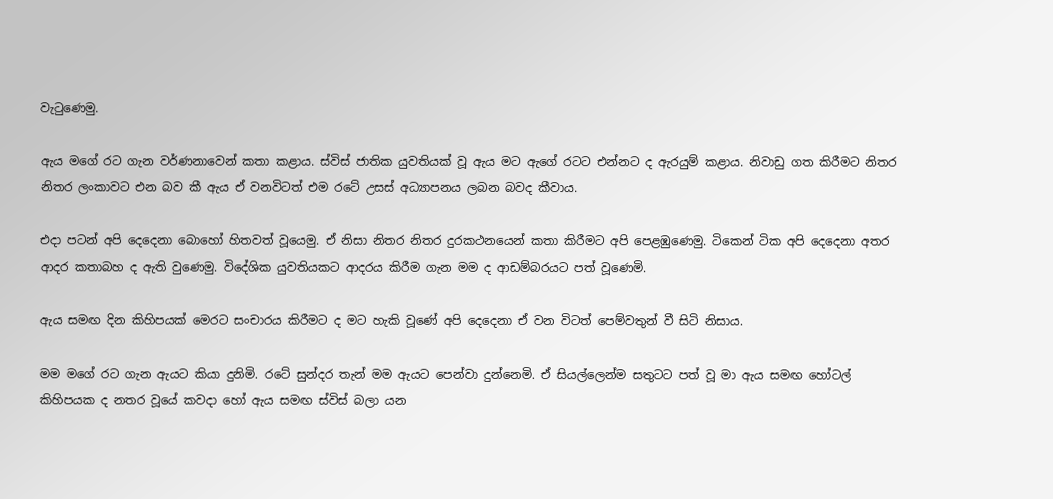වැටුණෙමු.

ඇය මගේ රට ගැන වර්ණනාවෙන් කතා කළාය. ස්විස් ජාතික යුවතියක් වූ ඇය මට ඇගේ රටට එන්නට ද ඇරයුම් කළාය. නිවාඩු ගත කිරීමට නිතර නිතර ලංකාවට එන බව කී ඇය ඒ වනවිටත් එම රටේ උසස් අධ්‍යාපනය ලබන බවද කීවාය.

එදා පටන් අපි දෙදෙනා බොහෝ හිතවත් වූයෙමු. ඒ නිසා නිතර නිතර දුරකථනයෙන් කතා කිරීමට අපි පෙළඹුණෙමු. ටිකෙන් ටික අපි දෙදෙනා අතර ආදර කතාබහ ද ඇති වුණෙමු. විදේශික යුවතියකට ආදරය කිරීම ගැන මම ද ආඩම්බරයට පත් වූණෙමි.

ඇය සමඟ දින කිහිපයක් මෙරට සංචාරය කිරීමට ද මට හැකි වූණේ අපි දෙදෙනා ඒ වන විටත් පෙම්වතුන් වී සිටි නිසාය.

මම මගේ රට ගැන ඇයට කියා දුනිමි. රටේ සුන්දර තැන් මම ඇයට පෙන්වා දුන්නෙමි. ඒ සියල්ලෙන්ම සතුටට පත් වූ මා ඇය සමඟ හෝටල් කිහිපයක ද නතර වූයේ කවදා හෝ ඇය සමඟ ස්විස් බලා යන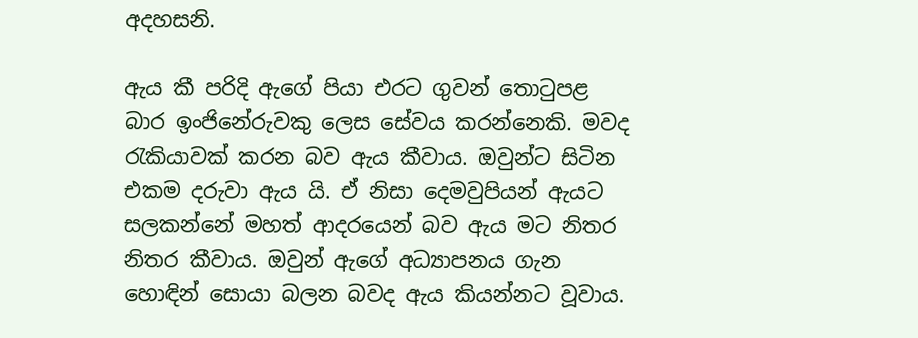අදහසනි.

ඇය කී පරිදි ඇගේ පියා එරට ගුවන් තොටුපළ බාර ඉංජිනේරුවකු ලෙස සේවය කරන්නෙකි. මවද රැකියාවක් කරන බව ඇය කීවාය. ඔවුන්ට සිටින එකම දරුවා ඇය යි. ඒ නිසා දෙමවුපියන් ඇයට සලකන්නේ මහත් ආදරයෙන් බව ඇය මට නිතර නිතර කීවාය. ඔවුන් ඇගේ අධ්‍යාපනය ගැන හොඳින් සොයා බලන බවද ඇය කියන්නට වූවාය.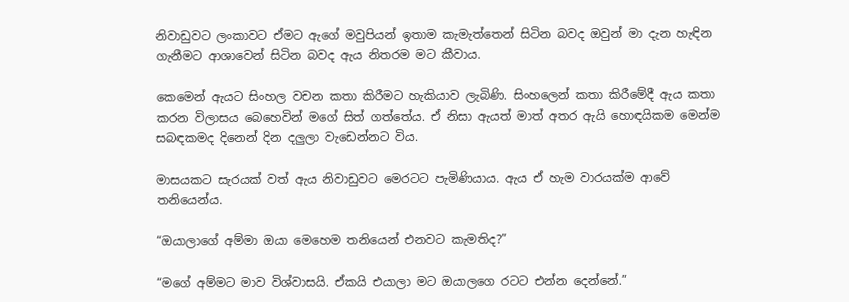නිවාඩුවට ලංකාවට ඒමට ඇගේ මවුපියන් ඉතාම කැමැත්තෙන් සිටින බවද ඔවුන් මා දැන හැඳින ගැනීමට ආශාවෙන් සිටින බවද ඇය නිතරම මට කීවාය.

කෙමෙන් ඇයට සිංහල වචන කතා කිරීමට හැකියාව ලැබිණි. සිංහලෙන් කතා කිරීමේදී ඇය කතා කරන විලාසය බෙහෙවින් මගේ සිත් ගත්තේය. ඒ නිසා ඇයත් මාත් අතර ඇයි හොඳයිකම මෙන්ම සබඳකමද දිනෙන් දින දලුලා වැඩෙන්නට විය.

මාසයකට සැරයක් වත් ඇය නිවාඩුවට මෙරටට පැමිණියාය. ඇය ඒ හැම වාරයක්ම ආවේ තනියෙන්ය.

“ඔයාලාගේ අම්මා ඔයා මෙහෙම තනියෙන් එනවට කැමතිද?”

“මගේ අම්මට මාව විශ්වාසයි. ඒකයි එයාලා මට ඔයාලගෙ රටට එන්න දෙන්නේ.”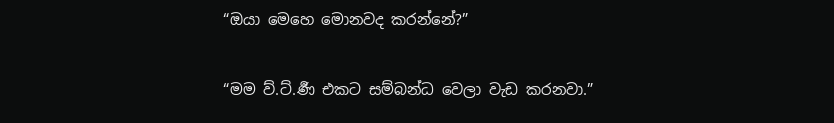“ඔයා මෙහෙ මොනවද කරන්නේ?”

“මම ව්.ට්.ර්‍ණ එකට සම්බන්ධ වෙලා වැඩ කරනවා.”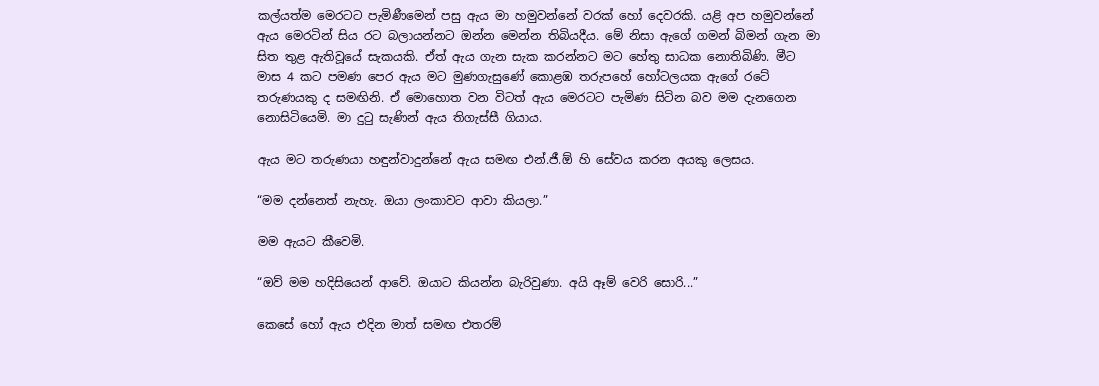කල්යත්ම මෙරටට පැමිණීමෙන් පසු ඇය මා හමුවන්නේ වරක් හෝ දෙවරකි. යළි අප හමුවන්නේ ඇය මෙරටින් සිය රට බලායන්නට ඔන්න මෙන්න තිබියදීය. මේ නිසා ඇගේ ගමන් බිමන් ගැන මා සිත තුළ ඇතිවූයේ සැකයකි. ඒත් ඇය ගැන සැක කරන්නට මට හේතු සාධක නොතිබිණි. මීට මාස 4 කට පමණ පෙර ඇය මට මුණගැසුණේ කොළඹ තරුපහේ හෝටලයක ඇගේ රටේ තරුණයකු ද සමඟිනි. ඒ මොහොත වන විටත් ඇය මෙරටට පැමිණ සිටින බව මම දැනගෙන නොසිටියෙමි. මා දුටු සැණින් ඇය තිගැස්සී ගියාය.

ඇය මට තරුණයා හඳුන්වාදුන්නේ ඇය සමඟ එන්.ජී.ඕ හි සේවය කරන අයකු ලෙසය.

“මම දන්නෙත් නැහැ. ඔයා ලංකාවට ආවා කියලා.”

මම ඇයට කීවෙමි.

“ඔව් මම හදිසියෙන් ආවේ. ඔයාට කියන්න බැරිවුණා. අයි ඈම් වෙරි සොරි...”

කෙසේ හෝ ඇය එදින මාත් සමඟ එතරම්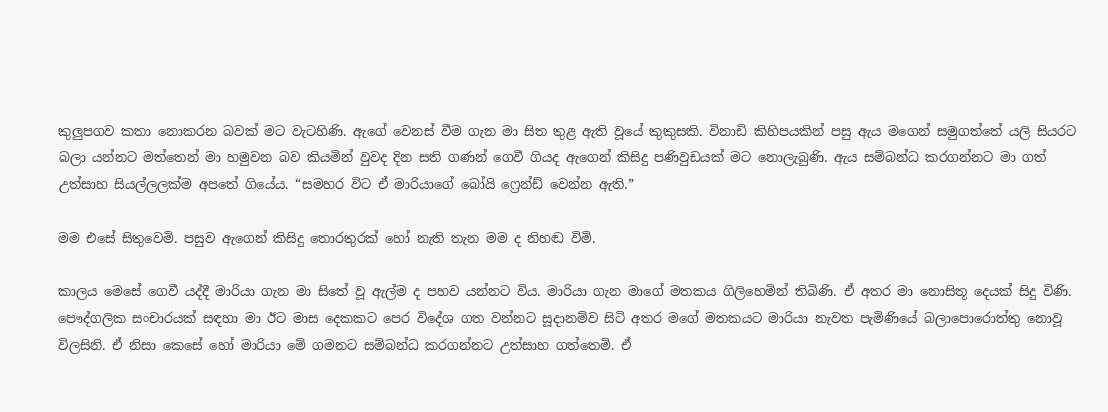කුලුපගව කතා නොකරන බවක් මට වැටහිණි. ඇගේ වෙනස් වීම ගැන මා සිත තුළ ඇති වූයේ කුකුසකි. විනාඩි කිහිපයකින් පසු ඇය මගෙන් සමුගත්තේ යලි සියරට බලා යන්නට මත්තෙන් මා හමුවන බව කියමින් වුවද දින සති ගණන් ගෙවී ගියද ඇගෙන් කිසිදු පණිවුඩයක් මට නොලැබුණි. ඇය සම්බන්ධ කරගන්නට මා ගත් උත්සාහ සියල්ලලක්ම අපතේ ගියේය. “සමහර විට ඒ මාරියාගේ බෝයි ෆ්‍රෙන්ඩ් වෙන්න ඇති.”

මම එසේ සිතුවෙමි. පසුව ඇගෙන් කිසිදු තොරතුරක් හෝ නැති තැන මම ද නිහඬ විමි.

කාලය මෙසේ ගෙවී යද්දී මාරියා ගැන මා සිතේ වූ ඇල්ම ද පහව යන්නට විය. මාරියා ගැන මාගේ මතකය ගිලිහෙමින් තිබිණි. ඒ අතර මා නොසිතූ දෙයක් සිදු විණි. පෞද්ගලික සංචාරයක් සඳහා මා ඊට මාස දෙකකට පෙර විදේශ ගත වන්නට සූදානම්ව සිටි අතර මගේ මතකයට මාරියා නැවත පැමිණියේ බලාපොරොත්තු නොවූ විලසිනි. ඒ නිසා කෙසේ හෝ මාරියා මේ ගමනට සම්බන්ධ කරගන්නට උත්සාහ ගත්තෙමි. ඒ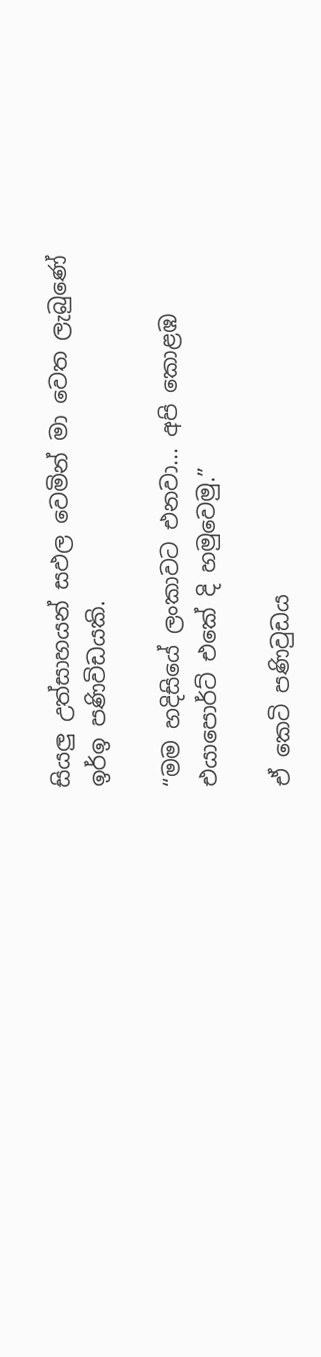සියලු උත්සාහයන් සඵල වෙමින් මා වෙත ලැබුණේ ඉර්ඉ පණිවිඩයකි.

“මම හදිසියේ ලංකාවට එනවා... අපි කොළඹ එයාපොර්ට් එකේ දි හමුවෙමු.”

ඒ කෙටි පණිවුඩය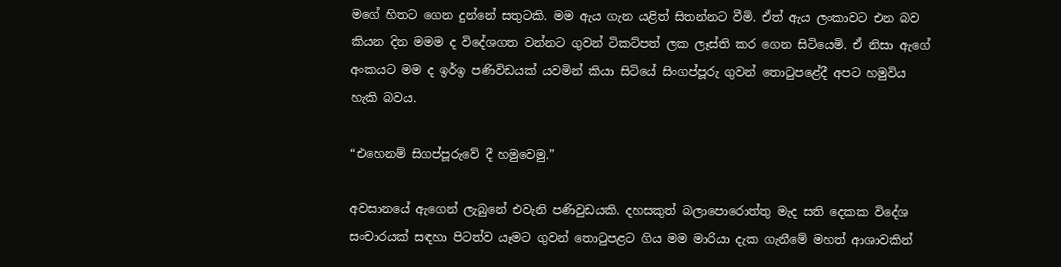මගේ හිතට ගෙන දුන්නේ සතුටකි. මම ඇය ගැන යළිත් සිතන්නට වීමි. ඒත් ඇය ලංකාවට එන බව කියන දින මමම ද විදේශගත වන්නට ගුවන් ටිකට්පත් ලක ලෑස්ති කර ගෙන සිටියෙමි. ඒ නිසා ඇගේ අංකයට මම ද ඉර්ඉ පණිවිඩයක් යවමින් කියා සිටියේ සිංගප්පූරු ගුවන් තොටුපළේදී අපට හමුවිය හැකි බවය.

“එහෙනම් සිගප්පූරුවේ දී හමුවෙමු.”

අවසානයේ ඇගෙන් ලැබුනේ එවැනි පණිවුඩයකි. දහසකුත් බලාපොරොත්තු මැද සති දෙකක විදේශ සංචාරයක් සඳහා පිටත්ව යෑමට ගුවන් තොටුපළට ගිය මම මාරියා දැක ගැනීමේ මහත් ආශාවකින්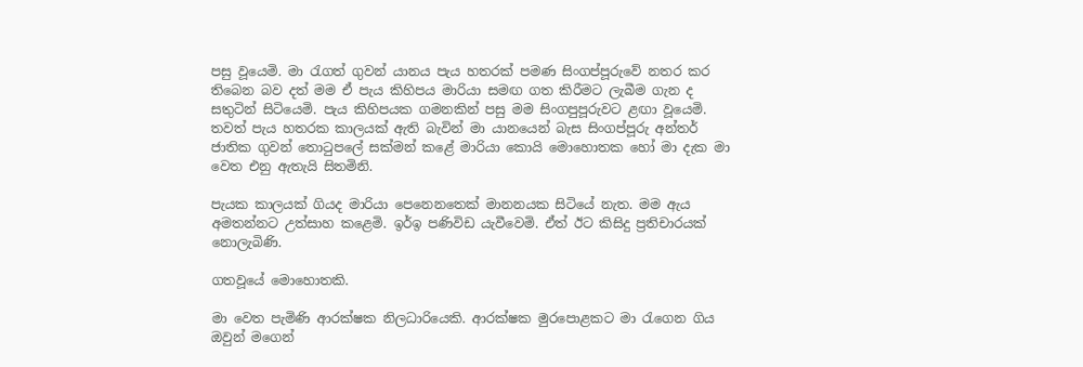පසු වූයෙමි. මා රැගත් ගුවන් යානය පැය හතරක් පමණ සිංගප්පූරුවේ නතර කර තිබෙන බව දත් මම ඒ පැය කිහිපය මාරියා සමඟ ගත කිරීමට ලැබීම ගැන ද සතුටින් සිටියෙමි. පැය කිහිපයක ගමනකින් පසු මම සිංගපුපූරුවට ළඟා වූයෙමි. තවත් පැය හතරක කාලයක් ඇති බැවින් මා යානයෙන් බැස සිංගප්පූරු අන්තර් ජාතික ගුවන් තොටුපලේ සක්මන් කළේ මාරියා කොයි මොහොතක හෝ මා දැක මා වෙත එනු ඇතැයි සිතමිනි.

පැයක කාලයක් ගියද මාරියා පෙනෙනතෙක් මානනයක සිටියේ නැත. මම ඇය අමතන්නට උත්සාහ කළෙමි. ඉර්ඉ පණිවිඩ යැවීවෙමි. ඒත් ඊට කිසිදු ප්‍රතිචාරයක් නොලැබිණි.

ගතවූයේ මොහොතකි.

මා වෙත පැමිණි ආරක්ෂක නිලධාරියෙකි. ආරක්ෂක මුරපොළකට මා රැගෙන ගිය ඔවුන් මගෙන්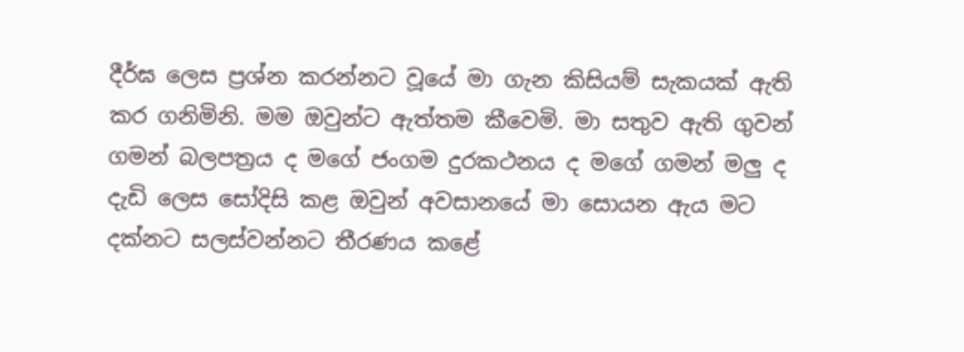දීර්ඝ ලෙස ප්‍රශ්න කරන්නට වූයේ මා ගැන කිසියම් සැකයක් ඇති කර ගනිමිනි. මම ඔවුන්ට ඇත්තම කීවෙමි. මා සතුව ඇති ගුවන් ගමන් බලපත්‍රය ද මගේ ජංගම දුරකථනය ද මගේ ගමන් මලු ද දැඩි ලෙස සෝදිසි කළ ඔවුන් අවසානයේ මා සොයන ඇය මට දක්නට සලස්වන්නට තීරණය කළේ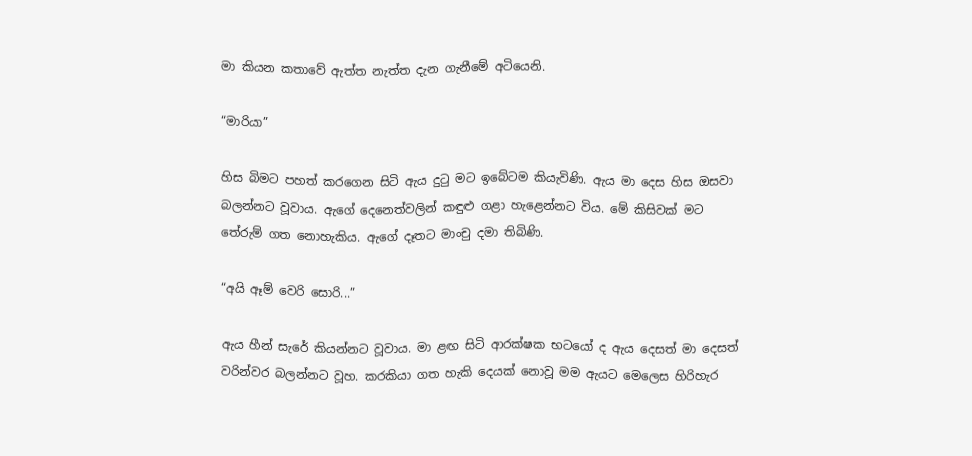මා කියන කතාවේ ඇත්ත නැත්ත දැන ගැනීමේ අටියෙනි.

“මාරියා”

හිස බිමට පහත් කරගෙන සිටි ඇය දුටු මට ඉබේටම කියැවිණි. ඇය මා දෙස හිස ඔසවා බලන්නට වූවාය. ඇගේ දෙනෙත්වලින් කඳුළු ගළා හැළෙන්නට විය. මේ කිසිවක් මට තේරුම් ගත නොහැකිය. ඇගේ දෑතට මාංචු දමා තිබිණි.

“අයි ඈම් වෙරි සොරි...”

ඇය හීන් සැරේ කියන්නට වූවාය. මා ළඟ සිටි ආරක්ෂක භටයෝ ද ඇය දෙසත් මා දෙසත් වරින්වර බලන්නට වූහ. කරකියා ගත හැකි දෙයක් නොවූ මම ඇයට මෙලෙස හිරිහැර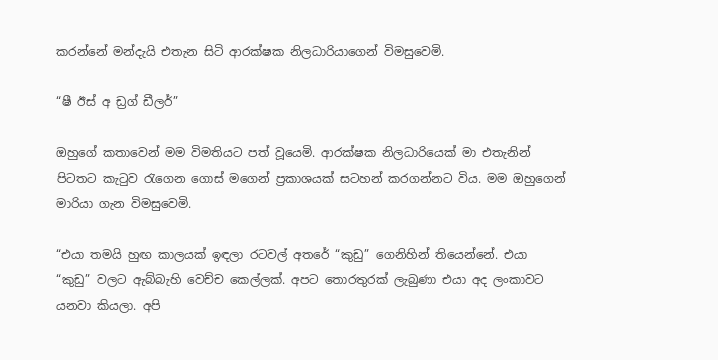කරන්නේ මන්දැයි එතැන සිටි ආරක්ෂක නිලධාරියාගෙන් විමසුවෙමි.

“ෂී ඊස් අ ඩ්‍රග් ඩීලර්”

ඔහුගේ කතාවෙන් මම විමතියට පත් වූයෙමි. ආරක්ෂක නිලධාරියෙක් මා එතැනින් පිටතට කැටුව රැගෙන ගොස් මගෙන් ප්‍රකාශයක් සටහන් කරගන්නට විය. මම ඔහුගෙන් මාරියා ගැන විමසුවෙමි.

“එයා තමයි හුඟ කාලයක් ඉඳලා රටවල් අතරේ “කුඩු” ගෙනිහින් තියෙන්නේ. එයා “කුඩු” වලට ඇබ්බැහි වෙච්ච කෙල්ලක්. අපට තොරතුරක් ලැබුණා එයා අද ලංකාවට යනවා කියලා. අපි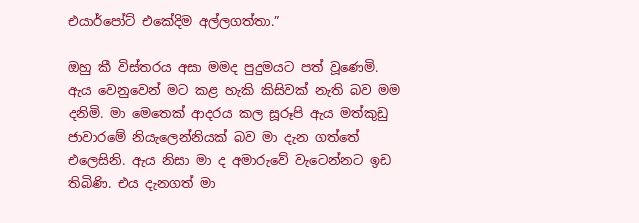එයාර්පෝට් එකේදිම අල්ලගත්තා.”

ඔහු කී විස්තරය අසා මමද පුදුමයට පත් වූණෙමි. ඇය වෙනුවෙන් මට කළ හැකි කිසිවක් නැති බව මම දනිමි. මා මෙතෙක් ආදරය කල සූරූපි ඇය මත්කුඩු ජාවාරමේ නියැලෙන්නියක් බව මා දැන ගත්තේ එලෙසිනි. ඇය නිසා මා ද අමාරුවේ වැටෙන්නට ඉඩ තිබිණි. එය දැනගත් මා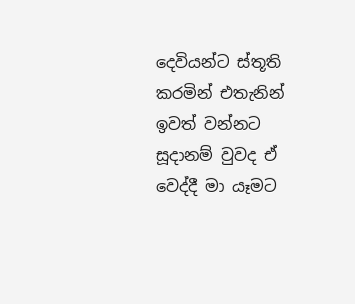දෙවියන්ට ස්තූති කරමින් එතැනින් ඉවත් වන්නට සූදානම් වුවද ඒ වෙද්දී මා යෑමට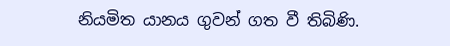නියමිත යානය ගුවන් ගත වී තිබිණි.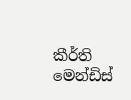කීර්ති මෙන්ඩිස්